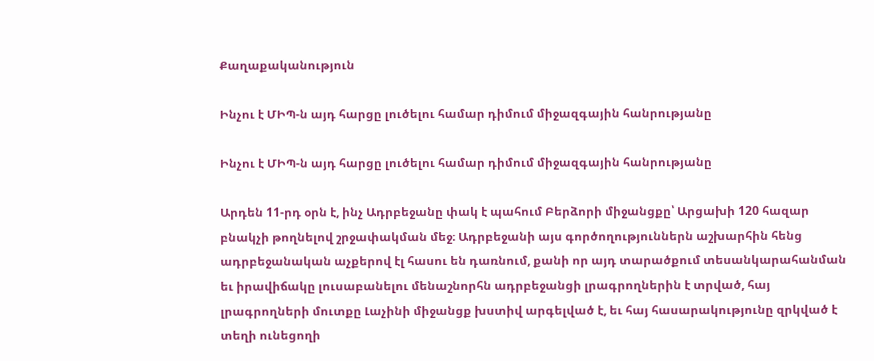Քաղաքականություն

Ինչու է ՄԻՊ-ն այդ հարցը լուծելու համար դիմում միջազգային հանրությանը

Ինչու է ՄԻՊ-ն այդ հարցը լուծելու համար դիմում միջազգային հանրությանը

Արդեն 11-րդ օրն է, ինչ Ադրբեջանը փակ է պահում Բերձորի միջանցքը՝ Արցախի 120 հազար բնակչի թողնելով շրջափակման մեջ։ Ադրբեջանի այս գործողություններն աշխարհին հենց ադրբեջանական աչքերով էլ հասու են դառնում, քանի որ այդ տարածքում տեսանկարահանման եւ իրավիճակը լուսաբանելու մենաշնորհն ադրբեջանցի լրագրողներին է տրված, հայ լրագրողների մուտքը Լաչինի միջանցք խստիվ արգելված է, եւ հայ հասարակությունը զրկված է տեղի ունեցողի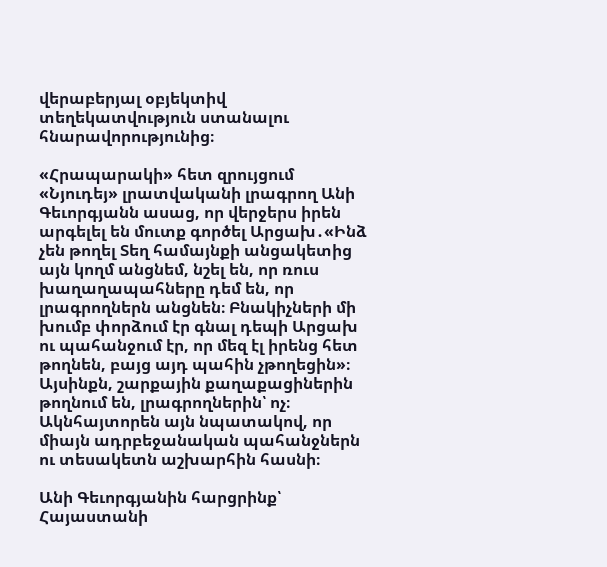վերաբերյալ օբյեկտիվ տեղեկատվություն ստանալու հնարավորությունից։

«Հրապարակի» հետ զրույցում «Նյուդեյ» լրատվականի լրագրող Անի Գեւորգյանն ասաց, որ վերջերս իրեն արգելել են մուտք գործել Արցախ․«Ինձ չեն թողել Տեղ համայնքի անցակետից այն կողմ անցնեմ, նշել են, որ ռուս խաղաղապահները դեմ են, որ լրագրողներն անցնեն։ Բնակիչների մի խումբ փորձում էր գնալ դեպի Արցախ ու պահանջում էր, որ մեզ էլ իրենց հետ թողնեն, բայց այդ պահին չթողեցին»։ Այսինքն, շարքային քաղաքացիներին թողնում են, լրագրողներին՝ ոչ։ Ակնհայտորեն այն նպատակով, որ միայն ադրբեջանական պահանջներն ու տեսակետն աշխարհին հասնի։

Անի Գեւորգյանին հարցրինք՝ Հայաստանի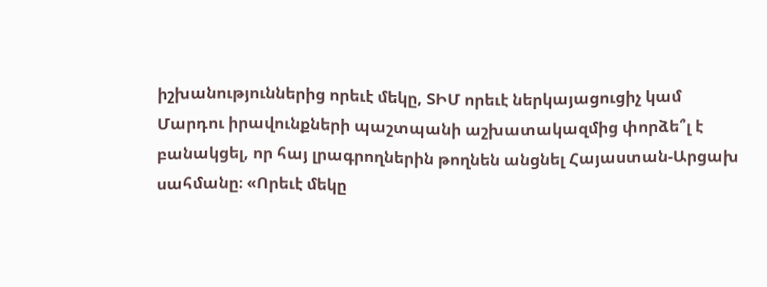իշխանություններից որեւէ մեկը, ՏԻՄ որեւէ ներկայացուցիչ կամ Մարդու իրավունքների պաշտպանի աշխատակազմից փորձե՞լ է բանակցել, որ հայ լրագրողներին թողնեն անցնել Հայաստան-Արցախ սահմանը։ «Որեւէ մեկը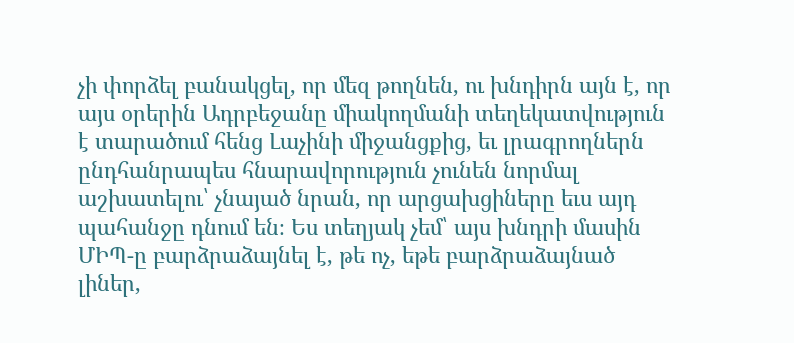չի փորձել բանակցել, որ մեզ թողնեն, ու խնդիրն այն է, որ այս օրերին Ադրբեջանը միակողմանի տեղեկատվություն է տարածում հենց Լաչինի միջանցքից, եւ լրագրողներն ընդհանրապես հնարավորություն չունեն նորմալ աշխատելու՝ չնայած նրան, որ արցախցիները եւս այդ պահանջը դնում են։ Ես տեղյակ չեմ՝ այս խնդրի մասին ՄԻՊ-ը բարձրաձայնել է, թե ոչ, եթե բարձրաձայնած լիներ,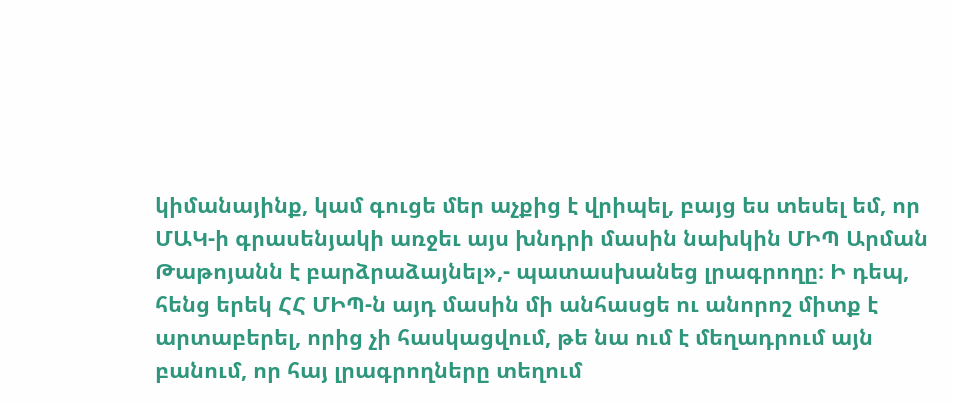կիմանայինք, կամ գուցե մեր աչքից է վրիպել, բայց ես տեսել եմ, որ ՄԱԿ-ի գրասենյակի առջեւ այս խնդրի մասին նախկին ՄԻՊ Արման Թաթոյանն է բարձրաձայնել»,- պատասխանեց լրագրողը։ Ի դեպ, հենց երեկ ՀՀ ՄԻՊ-ն այդ մասին մի անհասցե ու անորոշ միտք է արտաբերել, որից չի հասկացվում, թե նա ում է մեղադրում այն բանում, որ հայ լրագրողները տեղում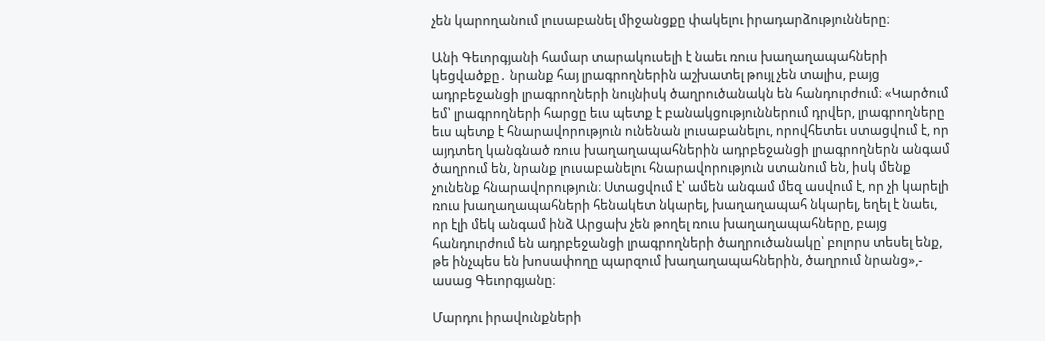չեն կարողանում լուսաբանել միջանցքը փակելու իրադարձությունները։

Անի Գեւորգյանի համար տարակուսելի է նաեւ ռուս խաղաղապահների կեցվածքը․ նրանք հայ լրագրողներին աշխատել թույլ չեն տալիս, բայց ադրբեջանցի լրագրողների նույնիսկ ծաղրուծանակն են հանդուրժում։ «Կարծում եմ՝ լրագրողների հարցը եւս պետք է բանակցություններում դրվեր, լրագրողները եւս պետք է հնարավորություն ունենան լուսաբանելու, որովհետեւ ստացվում է, որ այդտեղ կանգնած ռուս խաղաղապահներին ադրբեջանցի լրագրողներն անգամ ծաղրում են, նրանք լուսաբանելու հնարավորություն ստանում են, իսկ մենք չունենք հնարավորություն։ Ստացվում է՝ ամեն անգամ մեզ ասվում է, որ չի կարելի ռուս խաղաղապահների հենակետ նկարել, խաղաղապահ նկարել, եղել է նաեւ, որ էլի մեկ անգամ ինձ Արցախ չեն թողել ռուս խաղաղապահները, բայց հանդուրժում են ադրբեջանցի լրագրողների ծաղրուծանակը՝ բոլորս տեսել ենք, թե ինչպես են խոսափողը պարզում խաղաղապահներին, ծաղրում նրանց»,- ասաց Գեւորգյանը։

Մարդու իրավունքների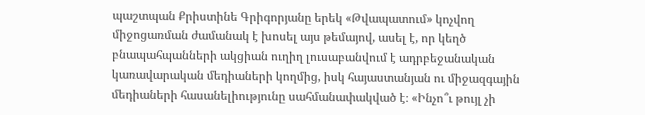պաշտպան Քրիստինե Գրիգորյանը երեկ «Թվապատում» կոչվող միջոցառման ժամանակ է խոսել այս թեմայով, ասել է, որ կեղծ բնապահպանների ակցիան ուղիղ լուսաբանվում է ադրբեջանական կառավարական մեդիաների կողմից, իսկ հայաստանյան ու միջազգային մեդիաների հասանելիությունը սահմանափակված է։ «Ինչո՞ւ թույլ չի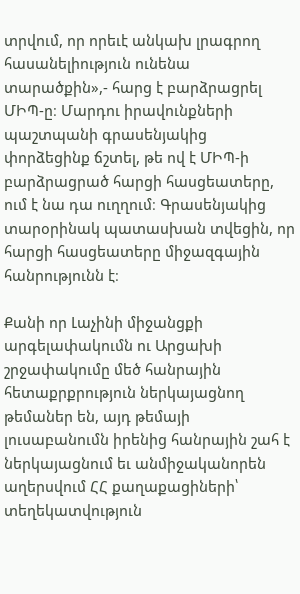տրվում, որ որեւէ անկախ լրագրող հասանելիություն ունենա տարածքին»,- հարց է բարձրացրել ՄԻՊ-ը։ Մարդու իրավունքների պաշտպանի գրասենյակից փորձեցինք ճշտել, թե ով է ՄԻՊ-ի բարձրացրած հարցի հասցեատերը, ում է նա դա ուղղում։ Գրասենյակից տարօրինակ պատասխան տվեցին, որ հարցի հասցեատերը միջազգային հանրությունն է։

Քանի որ Լաչինի միջանցքի արգելափակումն ու Արցախի շրջափակումը մեծ հանրային հետաքրքրություն ներկայացնող թեմաներ են, այդ թեմայի լուսաբանումն իրենից հանրային շահ է ներկայացնում եւ անմիջականորեն աղերսվում ՀՀ քաղաքացիների՝ տեղեկատվություն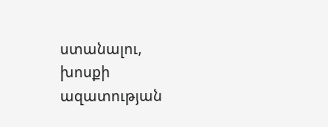ստանալու, խոսքի ազատության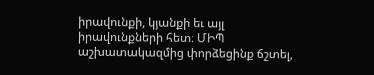իրավունքի, կյանքի եւ այլ իրավունքների հետ։ ՄԻՊ աշխատակազմից փորձեցինք ճշտել,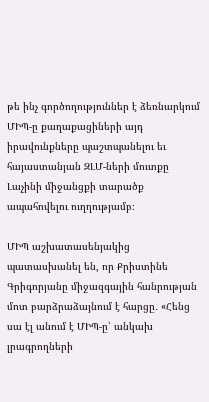թե ինչ գործողություններ է ձեռնարկում ՄԻՊ-ը քաղաքացիների այդ իրավունքները պաշտպանելու եւ հայաստանյան ԶԼՄ-ների մուտքը Լաչինի միջանցքի տարածք ապահովելու ուղղությամբ։

ՄԻՊ աշխատասենյակից պատասխանել են, որ Քրիստինե Գրիգորյանը միջազգային հանրության մոտ բարձրաձայնում է հարցը․ «Հենց սա էլ անում է ՄԻՊ-ը՝ անկախ լրագրողների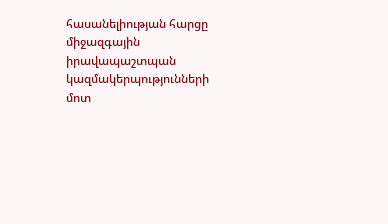հասանելիության հարցը միջազգային իրավապաշտպան կազմակերպությունների մոտ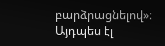բարձրացնելով»։ Այդպես էլ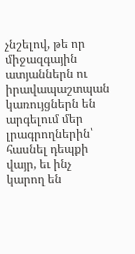չնշելով, թե որ միջազգային ատյաններն ու իրավապաշտպան կառույցներն են արգելում մեր լրագրողներին՝ հասնել դեպքի վայր, եւ ինչ կարող են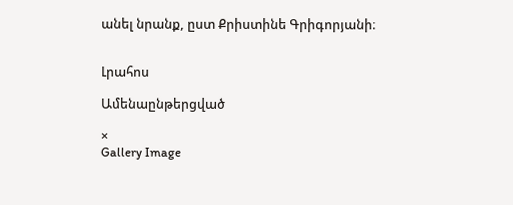անել նրանք, ըստ Քրիստինե Գրիգորյանի։


Լրահոս

Ամենաընթերցված

×
Gallery Image